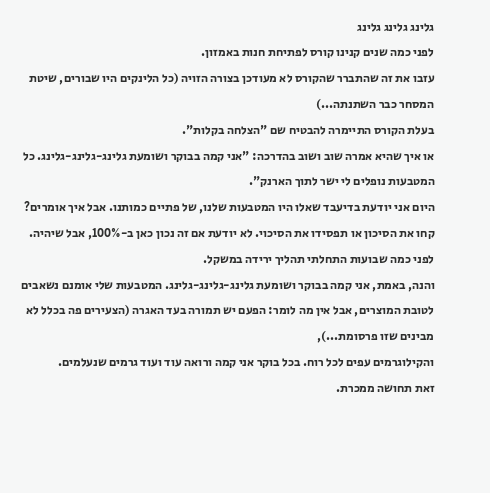גלינג גלינג גלינג
לפני כמה שנים קנינו קורס לפתיחת חנות באמזון.
עזבו את זה שהתברר שהקורס לא מעודכן בצורה הזויה (כל הלינקים היו שבורים, שיטת המסחר כבר השתנתה...)
בעלת הקורס התיימרה להבטיח שם "הצלחה בקלות".
או איך שהיא אמרה שוב ושוב בהדרכה: "אני קמה בבוקר ושומעת גלינג-גלינג-גלינג. כל המטבעות נופלים לי ישר לתוך הארנק".
היום אני יודעת בדיעבד שאלו היו המטבעות שלנו, של פתיים כמותנו. אבל איך אומרים? קחו את הסיכון או תפסידו את הסיכוי. לא יודעת אם זה נכון כאן ב-100%, אבל שיהיה.
לפני כמה שבועות התחלתי תהליך ירידה במשקל.
והנה, באמת, אני קמה בבוקר ושומעת גלינג-גלינג-גלינג. המטבעות שלי אומנם נשאבים לטובת המוצרים, אבל אין מה לומר: הפעם יש תמורה בעד האגרה (הצעירים פה בכלל לא מבינים שזו פרסומת...),
והקילוגרמים עפים לכל רוח. בכל בוקר אני קמה ורואה עוד ועוד גרמים שנעלמים.
זאת תחושה ממכרת.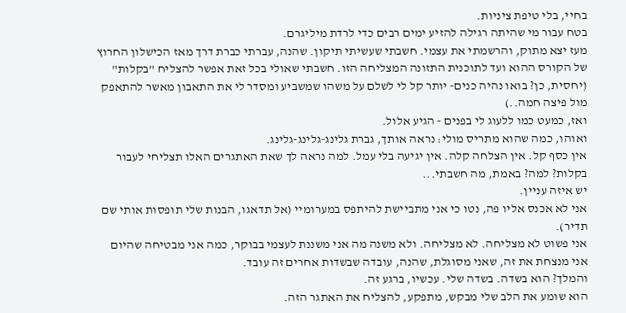בחיי, בלי טיפת ציניות.
בטח עבור מי שהיתה רגילה להזיע ימים רבים כדי לרדת מיליגרם.
מעז יצא מתוק, והרשמתי את עצמי. חשבתי שעשיתי תיקון. שהנה, עברתי כברת דרך מאז הכישלון החרוץ של הקורס ההוא ועד לתוכנית התזונה המצליחה הזו. חשבתי שאולי בכל זאת אפשר להצליח "בקלות" (יחסית, כן? בואו נהיה כנים- יותר קל לי לשלם על משהו שמשביע ומסדר לי את התאבון מאשר להתאפק מול פיצה חמה..)
ואז, כמעט כמו ללעוג לי בפנים - הגיע אלול.
ואוהו, כמה שהוא מתריס מולי: נראה אותך, גברת גלינג-גלינג-גלינג.
אין כסף קל. אין הצלחה קלה. אין יגיעה בלי עמל. למה נראה לך שאת האתגרים האלו תצליחי לעבור בקלות? למה? באמת, מה חשבתי...
יש איזה עניין.
אני לא אכנס אליו פה, נטו כי אני מתביישת להיתפס במערומיי (אל תדאגו, הבנות שלי תופסות אותי שם תדיר).
אני פשוט לא מצליחה. לא מצליחה. ולא משנה מה אני משננת לעצמי בבוקר, כמה אני מבטיחה שהיום אני מנצחת את זה, שאני מסוגלת, שהנה, עובדה שבשדות אחרים זה עובד.
והמלך? הוא בשדה. בשדה שלי. עכשיו, ברגע זה.
הוא שומע את הלב שלי מבקש, מתפקע, להצליח את האתגר הזה.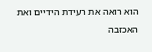הוא רואה את רעידת הידיים ואת האכזבה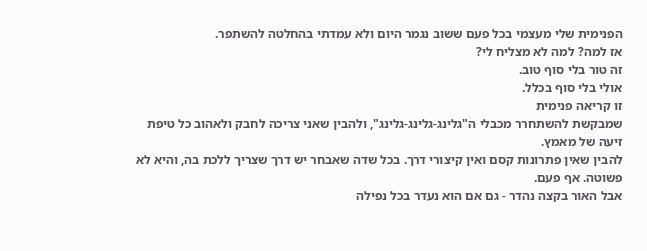הפנימית שלי מעצמי בכל פעם ששוב נגמר היום ולא עמדתי בהחלטה להשתפר.
אז למה? למה לא מצליח לי?
זה טור בלי סוף טוב.
אולי בלי סוף בכלל.
זו קריאה פנימית
שמבקשת להשתחרר מכבלי ה"גלינג-גלינג-גלינג", ולהבין שאני צריכה לחבק ולאהוב כל טיפת זיעה של מאמץ.
להבין שאין פתרונות קסם ואין קיצורי דרך. בכל שדה שאבחר יש דרך שצריך ללכת בה, והיא לא פשוטה. אף פעם.
אבל האור בקצה נהדר - גם אם הוא נעדר בכל נפילה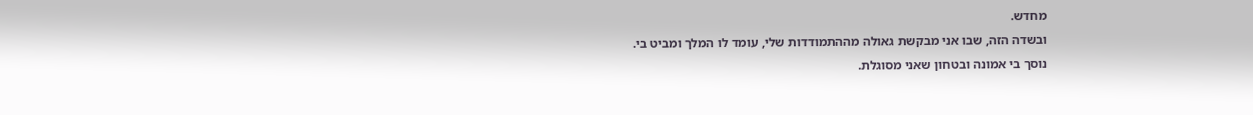מחדש.
ובשדה הזה, שבו אני מבקשת גאולה מההתמודדות שלי, עומד לו המלך ומביט בי.
נוסך בי אמונה ובטחון שאני מסוגלת.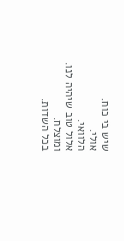שיש בי כוח.
אולי.
הלוואי.
אלול טוב שיהיה לנו.
ומוצלח.
בכל השדות.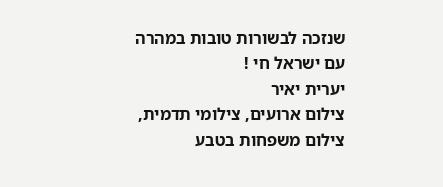שנזכה לבשורות טובות במהרה
עם ישראל חי !
יערית יאיר
צילום ארועים, צילומי תדמית, צילום משפחות בטבע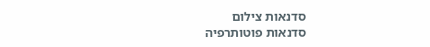סדנאות צילום
סדנאות פוטותרפיה